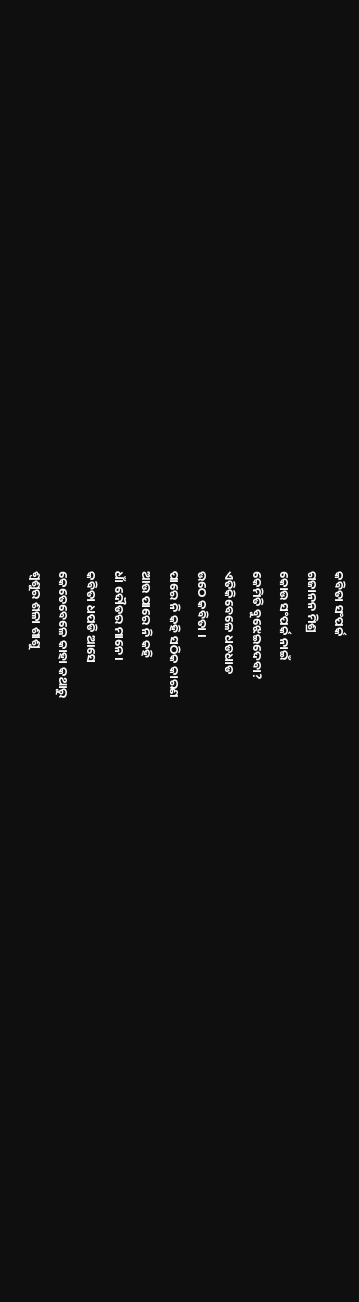କବିତା ସଂପର୍କ
ଗଜାନନ ମିଶ୍ର
କୋଉ ସଂପର୍କ ନାଇଁ
କେମିତି ବୁଝେଇଦେବା?
ଏତିକିବେଳେ ଧଡଧାଡ
ଉଠେ କବିତା ।
ପାରେ ନି କହି ସଠିକ କାରଣ
ଆଉ ପାରେ ନି କହି
ଧାଁ ଦୌଡର ମାନେ।
କବିତା ଧପଡି ଆସେ
କେତେବେଳେ କାହା କଥାରୁ
ଶ୍ୱଶୁର ଶଳା ଶାଶୁ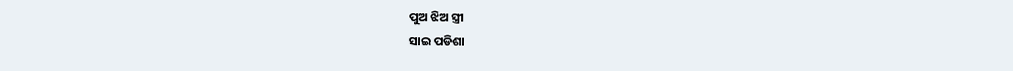ପୁଅ ଝିଅ ସ୍ତ୍ରୀ
ସାଇ ପଡିଶା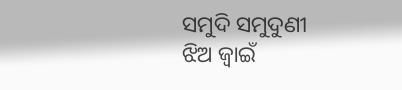ସମୁଦି ସମୁଦୁଣୀ
ଝିଅ ଜ୍ୱାଇଁ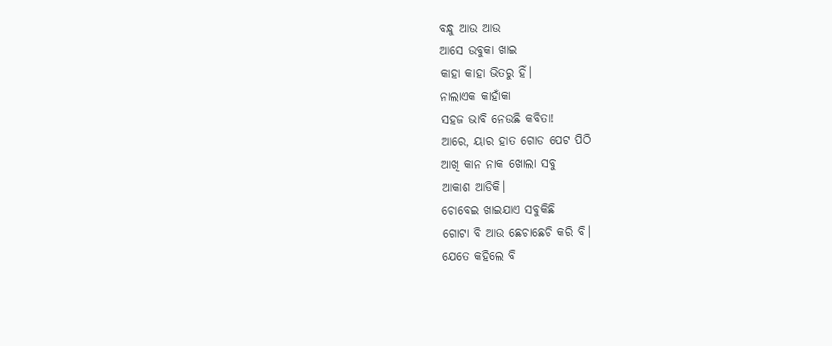ବନ୍ଧୁ ଆଉ ଆଉ
ଆସେ ଉବୁକା ଖାଇ
କାହା କାହା ଭିତରୁ ହିଁ।
ନାଲାଏକ କାହାଁକା
ସହଜ ଭାବି ନେଉଛି କବିତା!
ଆରେ, ୟାର ହାତ ଗୋଡ ପେଟ ପିଠି
ଆଖି କାନ ନାକ ଖୋଲା ସବୁ
ଆକାଶ ଆଡିକି।
ଚୋବେଇ ଖାଇଯାଏ ସବୁକିଛି
ଗୋଟା ବି ଆଉ ଛେଚାଛେଚି କରି ବି।
ଯେତେ କହିଲେ ବି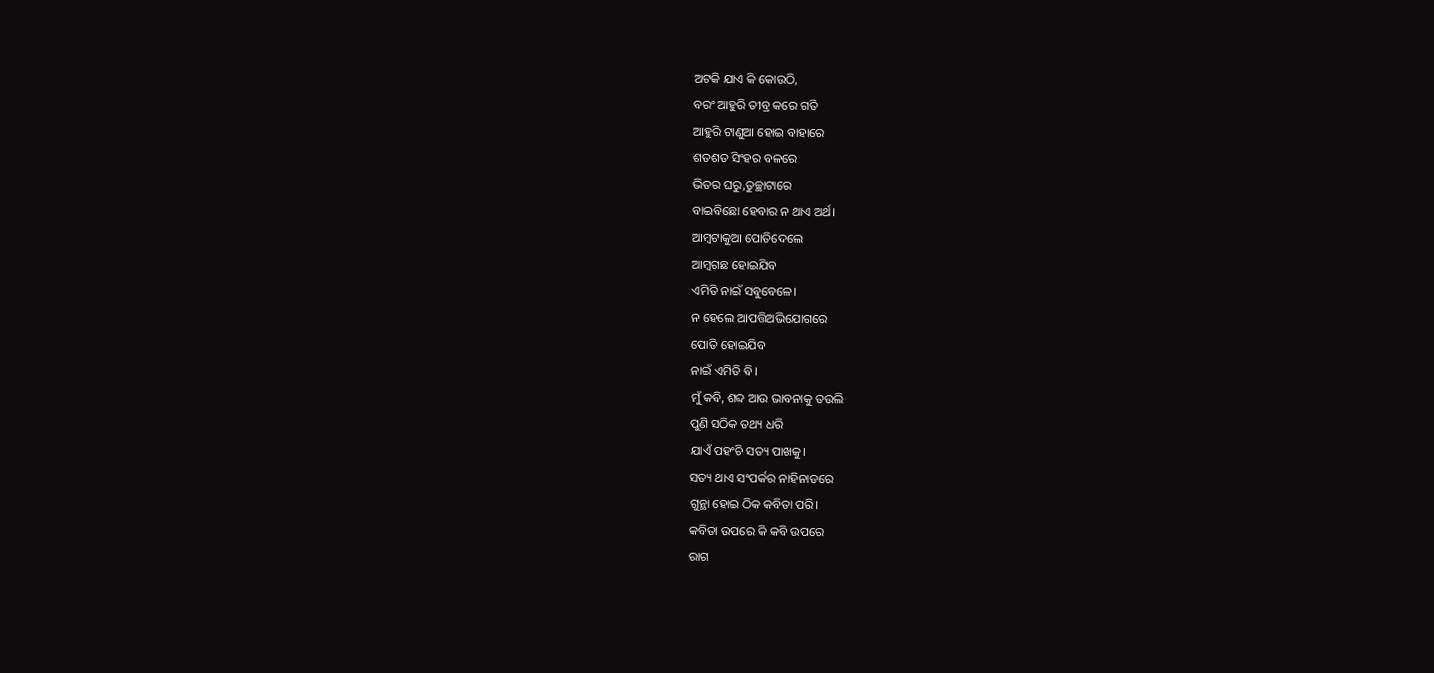ଅଟକି ଯାଏ କି କୋଉଠି,
ବରଂ ଆହୁରି ତୀବ୍ର କରେ ଗତି
ଆହୁରି ଟାଣୁଆ ହୋଇ ବାହାରେ
ଶତଶତ ସିଂହର ବଳରେ
ଭିତର ଘରୁ,ତୁଚ୍ଛାଟାରେ
ବାଇବିଛୋ ହେବାର ନ ଥାଏ ଅର୍ଥ।
ଆମ୍ୱଟାକୁଆ ପୋତିଦେଲେ
ଆମ୍ୱଗଛ ହୋଇଯିବ
ଏମିତି ନାଇଁ ସବୁବେଳେ।
ନ ହେଲେ ଆପତ୍ତିଅଭିଯୋଗରେ
ପୋତି ହୋଇଯିବ
ନାଇଁ ଏମିତି ବି।
ମୁଁ କବି, ଶବ୍ଦ ଆଉ ଭାବନାକୁ ତଉଲି
ପୁଣି ସଠିକ ତଥ୍ୟ ଧରି
ଯାଏଁ ପହଂଚି ସତ୍ୟ ପାଖକୁ।
ସତ୍ୟ ଥାଏ ସଂପର୍କର ନାହିନାଡରେ
ଗୁନ୍ଥା ହୋଇ ଠିକ କବିତା ପରି।
କବିତା ଉପରେ କି କବି ଉପରେ
ରାଗ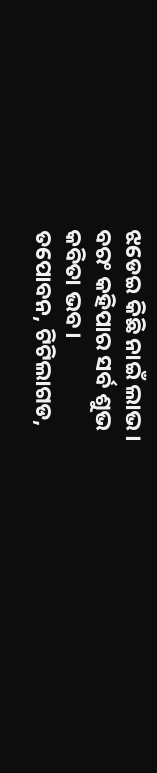ଝଡେଇ କିଛି ନାଇଁ ଲାଭ।
ବରଂ କହିପାର ସର୍ବ ଶୁଭ
କବିତା ଭବ।
ତପୋବନ, ଟିଟିଲାଗଡ,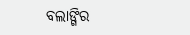ବଲାଙ୍ଗିର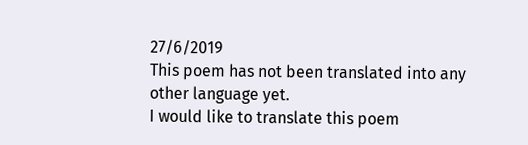27/6/2019
This poem has not been translated into any other language yet.
I would like to translate this poem